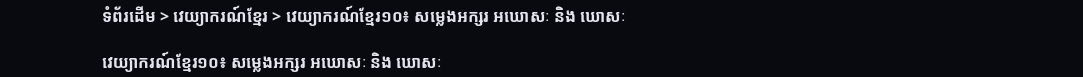ទំព័រដើម > វេយ្យាករណ៍ខ្មែរ > វេយ្យាករណ៍ខ្មែរ១០៖ សម្លេងអក្សរ អឃោសៈ និង ឃោសៈ

វេយ្យាករណ៍ខ្មែរ១០៖ សម្លេងអក្សរ អឃោសៈ និង ឃោសៈ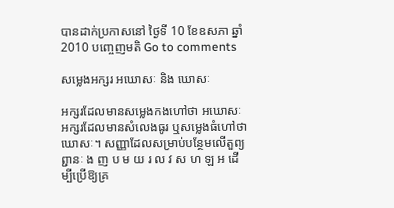បានដាក់ប្រកាសនៅ ថ្ងៃទី 10 ខែឧសភា ឆ្នាំ 2010 បញ្ចេញមតិ Go to comments

សម្លេងអក្សរ អឃោសៈ និង ឃោសៈ

អក្សរដែលមានសម្លេងកងហៅថា អឃោសៈ អក្សរដែលមានសំលេងធូរ ឬសម្លេងធំហៅថា ឃោសៈ។ សញ្ញាដែលសម្រាប់បន្ថែមលើតួព្យព្ជានៈ ង ញ ប ម យ រ ល វ ស ហ ឡ អ ដើម្បីប្រើឱ្យគ្រ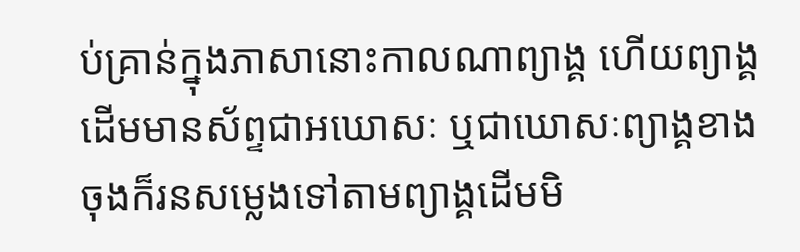ប់គ្រាន់ក្នុងភាសានោះកាលណាព្យាង្គ ហើយព្យាង្គដើមមានស័ព្ទជាអឃោសៈ ឬជាឃោសៈព្យាង្គខាងចុងក៏រនសម្លេងទៅតាមព្យាង្គដើមមិ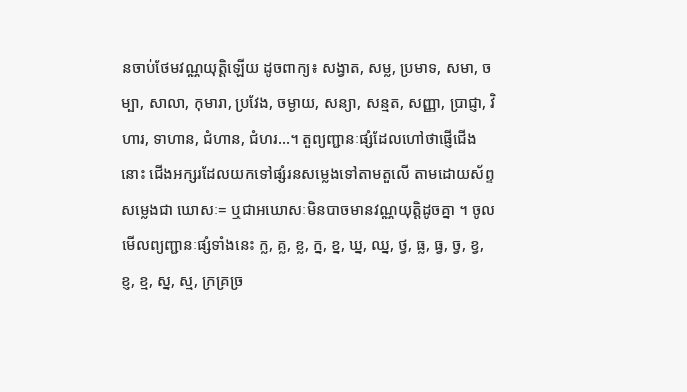នចាប់ថែមវណ្ណយុត្តិឡើយ ដូចពាក្យ៖ សង្វាត, សម្ល, ប្រមាទ, សមា, ចម្បា, សាលា, កុមារា, ប្រវែង, ចម្ងាយ, សន្យា, សន្មត, សញ្ញា, ប្រាជ្ញា, វិហារ, ទាហាន, ជំហាន, ជំហរ…។ តួព្យញ្ជានៈផ្សំដែលហៅថាផ្ញើជើងនោះ ជើងអក្សរដែលយកទៅផ្សំរនសម្លេងទៅតាមតួលើ តាមដោយស័ព្ទសម្លេងជា ឃោសៈ= ឬជាអឃោសៈមិនបាចមានវណ្ណយុត្តិដូចគ្នា ។ ចូលមើលព្យញ្ជានៈផ្សំទាំងនេះ ក្ល, គ្ល, ខ្ល, ក្ន, ខ្ន, ឃ្ន, ឈ្ន, ថ្វ, ធ្ល, ធ្វ, ច្វ, ខ្វ, ខ្ញ, ខ្ម, ស្ន, ស្ម, ក្រគ្រច្រ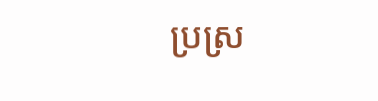ប្រស្រ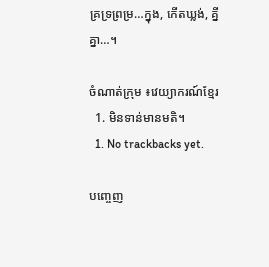គ្រទ្រព្រម្រ…ក្នុង, កើតឃ្លង់, គ្នីគ្នា…។

ចំណាត់ក្រុម ៖វេយ្យាករណ៍ខ្មែរ
  1. មិនទាន់មានមតិ។
  1. No trackbacks yet.

បញ្ចេញ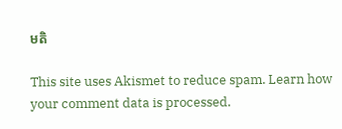មតិ

This site uses Akismet to reduce spam. Learn how your comment data is processed.